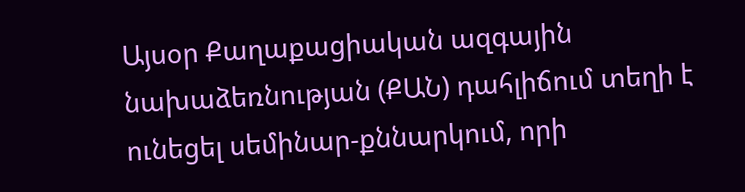Այսօր Քաղաքացիական ազգային նախաձեռնության (ՔԱՆ) դահլիճում տեղի է ունեցել սեմինար-քննարկում, որի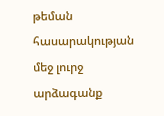թեման հասարակության մեջ լուրջ արձագանք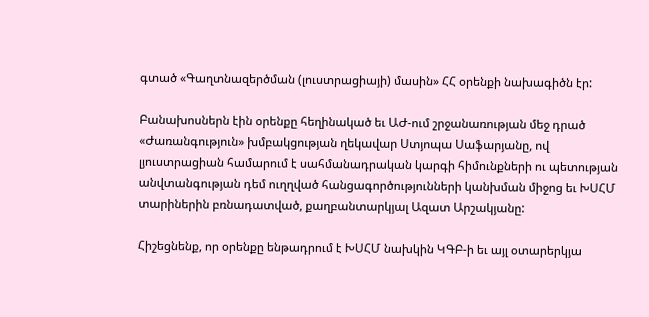գտած «Գաղտնազերծման (լուստրացիայի) մասին» ՀՀ օրենքի նախագիծն էր:

Բանախոսներն էին օրենքը հեղինակած եւ ԱԺ-ում շրջանառության մեջ դրած «Ժառանգություն» խմբակցության ղեկավար Ստյոպա Սաֆարյանը, ով լյուստրացիան համարում է սահմանադրական կարգի հիմունքների ու պետության անվտանգության դեմ ուղղված հանցագործությունների կանխման միջոց եւ ԽՍՀՄ տարիներին բռնադատված, քաղբանտարկյալ Ազատ Արշակյանը:

Հիշեցնենք, որ օրենքը ենթադրում է ԽՍՀՄ նախկին ԿԳԲ-ի եւ այլ օտարերկյա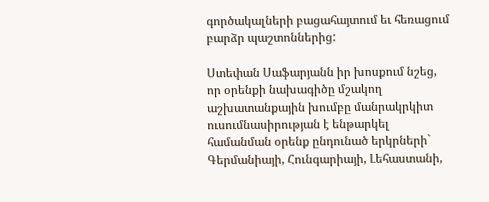գործակալների բացահայտում եւ հեռացում բարձր պաշտոններից:

Ստեփան Սաֆարյանն իր խոսքում նշեց, որ օրենքի նախագիծը մշակող աշխատանքային խումբը մանրակրկիտ ուսումնասիրության է ենթարկել համանման օրենք ընդունած երկրների` Գերմանիայի, Հունգարիայի, Լեհաստանի,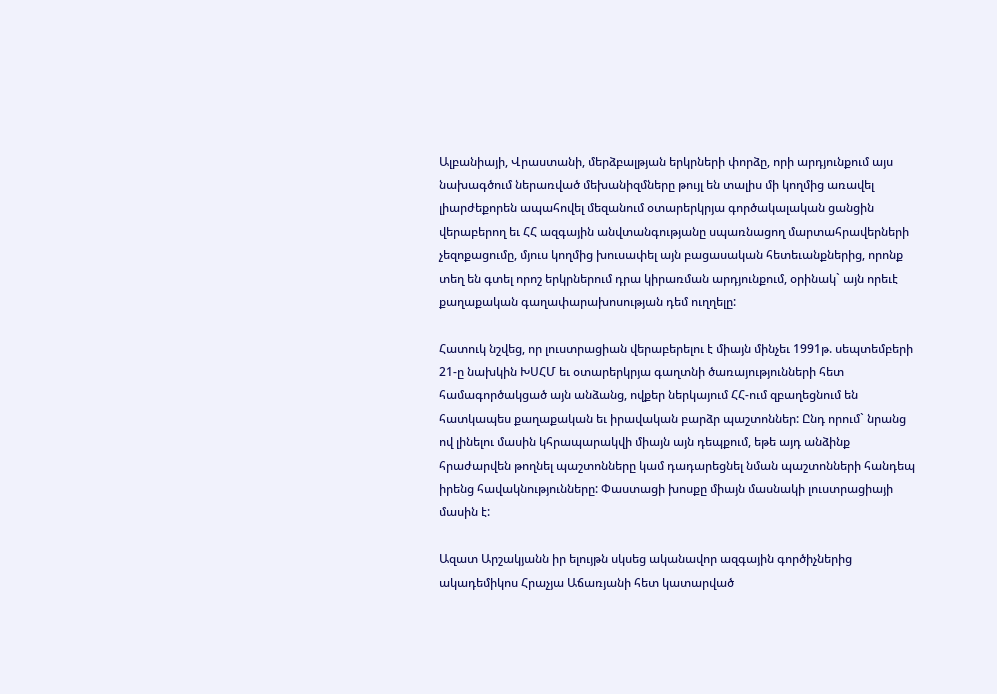Ալբանիայի, Վրաստանի, մերձբալթյան երկրների փորձը, որի արդյունքում այս նախագծում ներառված մեխանիզմները թույլ են տալիս մի կողմից առավել լիարժեքորեն ապահովել մեզանում օտարերկրյա գործակալական ցանցին վերաբերող եւ ՀՀ ազգային անվտանգությանը սպառնացող մարտահրավերների չեզոքացումը, մյուս կողմից խուսափել այն բացասական հետեւանքներից, որոնք տեղ են գտել որոշ երկրներում դրա կիրառման արդյունքում, օրինակ` այն որեւէ քաղաքական գաղափարախոսության դեմ ուղղելը:

Հատուկ նշվեց, որ լուստրացիան վերաբերելու է միայն մինչեւ 1991թ. սեպտեմբերի 21-ը նախկին ԽՍՀՄ եւ օտարերկրյա գաղտնի ծառայությունների հետ համագործակցած այն անձանց, ովքեր ներկայում ՀՀ-ում զբաղեցնում են հատկապես քաղաքական եւ իրավական բարձր պաշտոններ: Ընդ որում` նրանց ով լինելու մասին կհրապարակվի միայն այն դեպքում, եթե այդ անձինք հրաժարվեն թողնել պաշտոնները կամ դադարեցնել նման պաշտոնների հանդեպ իրենց հավակնությունները: Փաստացի խոսքը միայն մասնակի լուստրացիայի մասին է:

Ազատ Արշակյանն իր ելույթն սկսեց ականավոր ազգային գործիչներից ակադեմիկոս Հրաչյա Աճառյանի հետ կատարված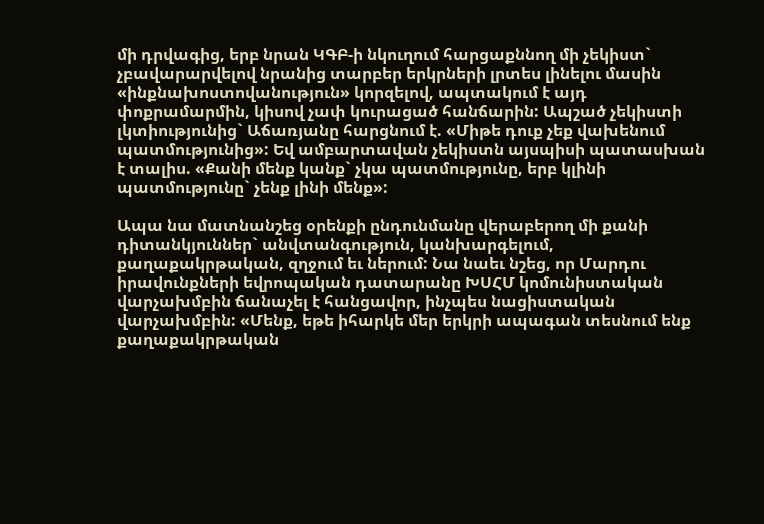մի դրվագից, երբ նրան ԿԳԲ-ի նկուղում հարցաքննող մի չեկիստ` չբավարարվելով նրանից տարբեր երկրների լրտես լինելու մասին «ինքնախոստովանություն» կորզելով, ապտակում է այդ փոքրամարմին, կիսով չափ կուրացած հանճարին: Ապշած չեկիստի լկտիությունից` Աճառյանը հարցնում է. «Միթե դուք չեք վախենում պատմությունից»: Եվ ամբարտավան չեկիստն այսպիսի պատասխան է տալիս. «Քանի մենք կանք` չկա պատմությունը, երբ կլինի պատմությունը` չենք լինի մենք»:

Ապա նա մատնանշեց օրենքի ընդունմանը վերաբերող մի քանի դիտանկյուններ` անվտանգություն, կանխարգելում, քաղաքակրթական, զղջում եւ ներում: Նա նաեւ նշեց, որ Մարդու իրավունքների եվրոպական դատարանը ԽՍՀՄ կոմունիստական վարչախմբին ճանաչել է հանցավոր, ինչպես նացիստական վարչախմբին: «Մենք, եթե իհարկե մեր երկրի ապագան տեսնում ենք քաղաքակրթական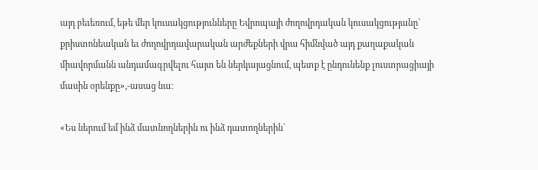այդ բեւեռում, եթե մեր կուսակցությունները Եվրոպայի ժողովրդական կուսակցությանը` քրիստոնեական եւ ժողովրդավարական արժեքների վրա հիմնված այդ քաղաքական միավորմանն անդամագրվելու հայտ են ներկայացնում, պետք է ընդունենք լուստրացիայի մասին օրենքը»,-ասաց նա:

«Ես ներում եմ ինձ մատնողներին ու ինձ դատողներին`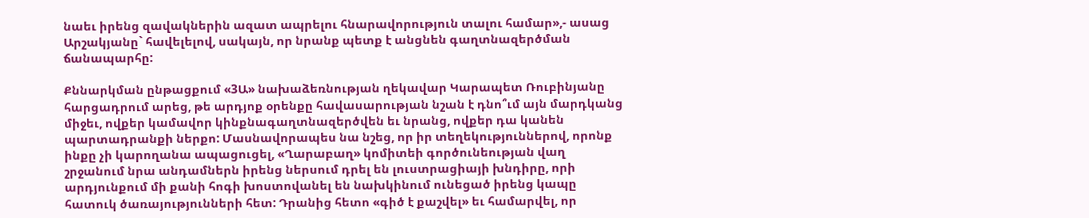նաեւ իրենց զավակներին ազատ ապրելու հնարավորություն տալու համար»,- ասաց Արշակյանը` հավելելով, սակայն, որ նրանք պետք է անցնեն գաղտնազերծման ճանապարհը:

Քննարկման ընթացքում «3Ա» նախաձեռնության ղեկավար Կարապետ Ռուբինյանը հարցադրում արեց, թե արդյոք օրենքը հավասարության նշան է դնո՞ւմ այն մարդկանց միջեւ, ովքեր կամավոր կինքնագաղտնազերծվեն եւ նրանց, ովքեր դա կանեն պարտադրանքի ներքո: Մասնավորապես նա նշեց, որ իր տեղեկություններով, որոնք ինքը չի կարողանա ապացուցել, «Ղարաբաղ» կոմիտեի գործունեության վաղ շրջանում նրա անդամներն իրենց ներսում դրել են լուստրացիայի խնդիրը, որի արդյունքում մի քանի հոգի խոստովանել են նախկինում ունեցած իրենց կապը հատուկ ծառայությունների հետ: Դրանից հետո «գիծ է քաշվել» եւ համարվել, որ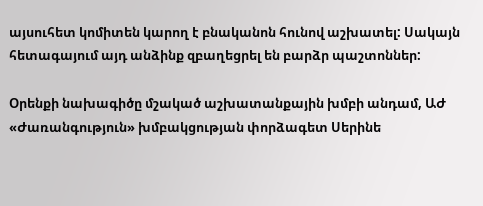այսուհետ կոմիտեն կարող է բնականոն հունով աշխատել: Սակայն հետագայում այդ անձինք զբաղեցրել են բարձր պաշտոններ:

Օրենքի նախագիծը մշակած աշխատանքային խմբի անդամ, ԱԺ «Ժառանգություն» խմբակցության փորձագետ Սերինե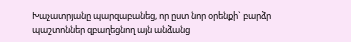Խաչատրյանը պարզաբանեց, որ ըստ նոր օրենքի` բարձր պաշտոններ զբաղեցնող այն անձանց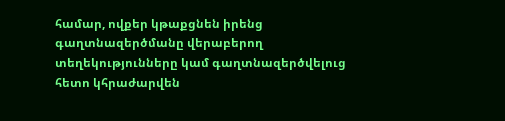համար, ովքեր կթաքցնեն իրենց գաղտնազերծմանը վերաբերող տեղեկությունները կամ գաղտնազերծվելուց հետո կհրաժարվեն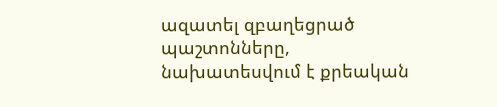ազատել զբաղեցրած պաշտոնները, նախատեսվում է քրեական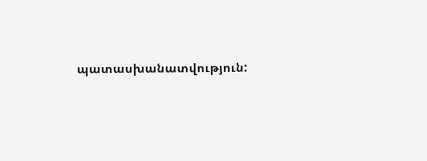պատասխանատվություն: